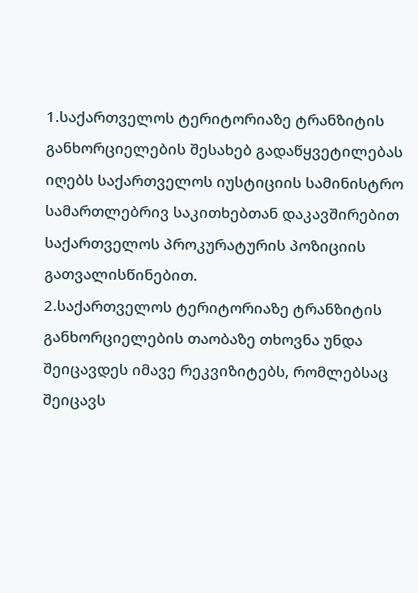1.საქართველოს ტერიტორიაზე ტრანზიტის განხორციელების შესახებ გადაწყვეტილებას იღებს საქართველოს იუსტიციის სამინისტრო სამართლებრივ საკითხებთან დაკავშირებით საქართველოს პროკურატურის პოზიციის გათვალისწინებით.
2.საქართველოს ტერიტორიაზე ტრანზიტის განხორციელების თაობაზე თხოვნა უნდა შეიცავდეს იმავე რეკვიზიტებს, რომლებსაც შეიცავს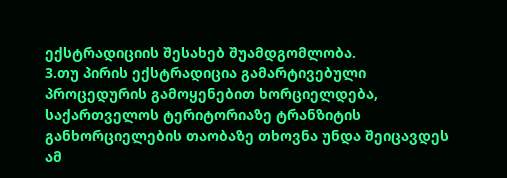ექსტრადიციის შესახებ შუამდგომლობა.
3.თუ პირის ექსტრადიცია გამარტივებული პროცედურის გამოყენებით ხორციელდება, საქართველოს ტერიტორიაზე ტრანზიტის განხორციელების თაობაზე თხოვნა უნდა შეიცავდეს ამ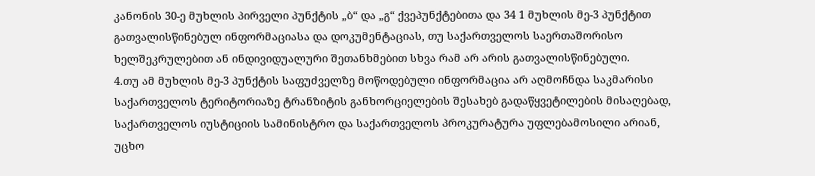კანონის 30-ე მუხლის პირველი პუნქტის „ბ“ და „გ“ ქვეპუნქტებითა და 34 1 მუხლის მე-3 პუნქტით გათვალისწინებულ ინფორმაციასა და დოკუმენტაციას, თუ საქართველოს საერთაშორისო ხელშეკრულებით ან ინდივიდუალური შეთანხმებით სხვა რამ არ არის გათვალისწინებული.
4.თუ ამ მუხლის მე-3 პუნქტის საფუძველზე მოწოდებული ინფორმაცია არ აღმოჩნდა საკმარისი საქართველოს ტერიტორიაზე ტრანზიტის განხორციელების შესახებ გადაწყვეტილების მისაღებად, საქართველოს იუსტიციის სამინისტრო და საქართველოს პროკურატურა უფლებამოსილი არიან, უცხო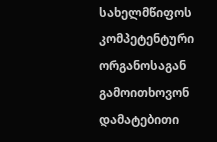სახელმწიფოს კომპეტენტური ორგანოსაგან გამოითხოვონ დამატებითი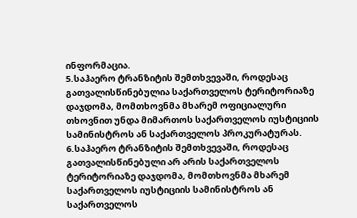ინფორმაცია.
5.საჰაერო ტრანზიტის შემთხვევაში, როდესაც გათვალისწინებულია საქართველოს ტერიტორიაზე დაჯდომა, მომთხოვნმა მხარემ ოფიციალური თხოვნით უნდა მიმართოს საქართველოს იუსტიციის სამინისტროს ან საქართველოს პროკურატურას.
6.საჰაერო ტრანზიტის შემთხვევაში, როდესაც გათვალისწინებული არ არის საქართველოს ტერიტორიაზე დაჯდომა, მომთხოვნმა მხარემ საქართველოს იუსტიციის სამინისტროს ან საქართველოს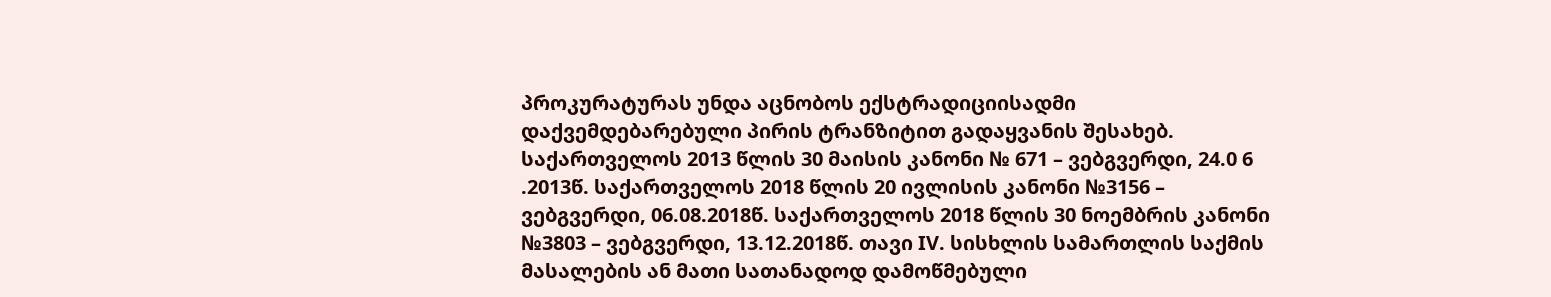პროკურატურას უნდა აცნობოს ექსტრადიციისადმი დაქვემდებარებული პირის ტრანზიტით გადაყვანის შესახებ. საქართველოს 2013 წლის 30 მაისის კანონი № 671 – ვებგვერდი, 24.0 6 .2013წ. საქართველოს 2018 წლის 20 ივლისის კანონი №3156 – ვებგვერდი, 06.08.2018წ. საქართველოს 2018 წლის 30 ნოემბრის კანონი №3803 – ვებგვერდი, 13.12.2018წ. თავი IV. სისხლის სამართლის საქმის მასალების ან მათი სათანადოდ დამოწმებული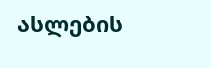ასლების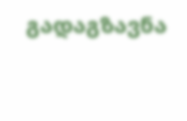გადაგზავნა